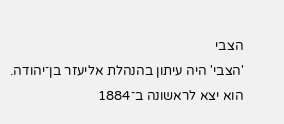הצבי
'הצבי' היה עיתון בהנהלת אליעזר בן־יהודה. הוא יצא לראשונה ב־1884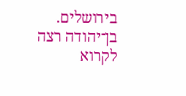בירושלים. בן־יהודה רצה לקרוא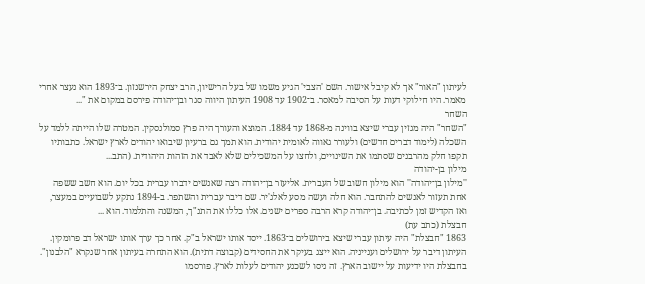לעיתון "האור" אך לא קיבל אישור. השם 'הצבי' הגיע משמו של בעל הרישיון, הרב יצחק הירשנזון. ב־1893 הוא נעצר אחרי מאמר. היו חילוקי דעות על הסיבה למאסר. ב־1902 עד 1908 העיתון היווה סגר ובן־יהודה פירסם במקום את "...
השחר
"השחר" היה מגזין עברי שיצא בווינה מ-1868 עד 1884. המוּצא והעורך היה פרץ סמולנסקין. המטרה שלו הייתה ללמד על השכלה (לימוד דברים חדשים) ולעורר גאווה לאומית יהודית. הוא תמך גם ברעיון שיבואו יהודים לארץ ישראל. כתבותיו תקפו חלק מהרבנים שסתמו את השינויים, ולחצו על המשכילים שלא לאבד את הזהות היהודית. (התב...
מילון בן-יהודה
''מילון בן־יהודה'' הוא מילון חשוב של העברית. אליעזר בן־יהודה רצה שאנשים ידברו עברית בכל יום. הוא חשב ששפה אחת תעזור לאנשים להתחבר. הוא חלה ועשה מסע לאלג'יר. שם דיבר עברית והשתפר. ב-1894 נתקע לשבועיים במעצר, ואז הקדיש זמן לכתיבה. בן־יהודה קרא הרבה ספרים ישנים. אלו כללו את התנ"ך, המשנה והתלמוד. הוא ...
חבצלת (כתב עת)
1863 "חבצלת" היה עיתון עברי שיצא בירושלים ב־1863. ייסד אותו ישראל ב"ק. אחר כך ערך אותו ישראל דב פרומקין. העיתון דיבר על ירושלים וענייניה. הוא ייצג בעיקר את החסידים (קבוצה דתית). הוא התחרה בעיתון אחר שנקרא "הלבנון". בחבצלת היו ידיעות על יישוב הארץ. זה ניסו לשכנע יהודים לעלות לארץ. פורסמו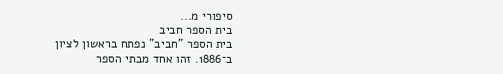סיפורי מ...
בית הספר חביב
בית הספר "חביב" נפתח בראשון לציון ב־1886. זהו אחד מבתי הספר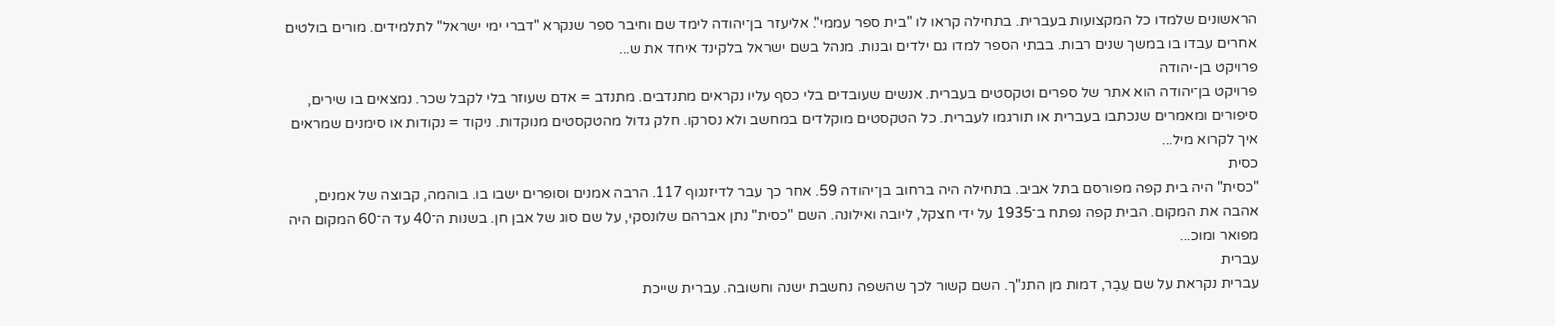הראשונים שלמדו כל המקצועות בעברית. בתחילה קראו לו "בית ספר עממי". אליעזר בן־יהודה לימד שם וחיבר ספר שנקרא "דברי ימי ישראל" לתלמידים. מורים בולטים אחרים עבדו בו במשך שנים רבות. בבתי הספר למדו גם ילדים ובנות. מנהל בשם ישראל בלקינד איחד את ש...
פרויקט בן-יהודה
פרויקט בן־יהודה הוא אתר של ספרים וטקסטים בעברית. אנשים שעובדים בלי כסף עליו נקראים מתנדבים. מתנדב = אדם שעוזר בלי לקבל שכר. נמצאים בו שירים, סיפורים ומאמרים שנכתבו בעברית או תורגמו לעברית. כל הטקסטים מוקלדים במחשב ולא נסרקו. חלק גדול מהטקסטים מנוקדות. ניקוד = נקודות או סימנים שמראים איך לקרוא מיל...
כסית
"כסית" היה בית קפה מפורסם בתל אביב. בתחילה היה ברחוב בן־יהודה 59. אחר כך עבר לדיזנגוף 117. הרבה אמנים וסופרים ישבו בו. בוהמה, קבוצה של אמנים, אהבה את המקום. הבית קפה נפתח ב־1935 על ידי חצקל, ליובה ואילונה. השם "כסית" נתן אברהם שלונסקי, על שם סוג של אבן חן. בשנות ה־40 עד ה־60 המקום היה מפואר ומוכ...
עברית
עברית נקראת על שם עֵבֶר, דמות מן התנ"ך. השם קשור לכך שהשפה נחשבת ישנה וחשובה. עברית שייכת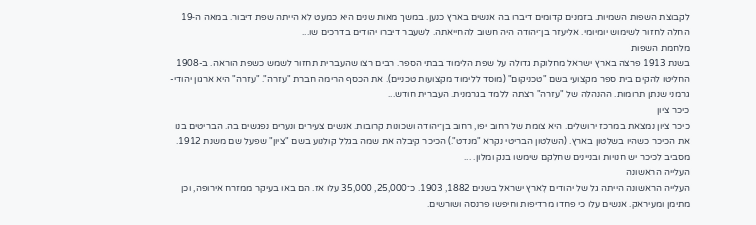לקבוצת השפות השמיות. בזמנים קדומים דיברו בה אנשים בארץ כנען. במשך מאות שנים היא כמעט לא הייתה שפת דיבור. במאה ה‑19 החלה לחזור לשימוש יומיומי. אליעזר בן־יהודה היה חשוב להחייאתה. לשעבר דיברו יהודים בדרכים שו...
מלחמת השפות
בשנת 1913 פרצה בארץ ישראל מחלוקת גדולה על שפת הלימוד בבתי הספר. רבים רצו שהעברית תחזור לשמש כשפת הוראה. ב-1908 החליטו להקים בית ספר מקצועי בשם "טכניקום" (מוסד ללימוד מקצועות טכניים). את הכסף הרימה חברת "עזרה". "עזרה" היא ארגון יהודי-גרמני שנתן תרומות. ההנהלה של "עזרה" רצתה ללמד בגרמנית. העברית חודש...
כיכר ציון
כיכר ציון נמצאת במרכז ירושלים. היא צומת של רחוב יפו, רחוב בן־יהודה ושכונות קרובות. אנשים צעירים ונערים נפגשים בה. הבריטים בנו את הכיכר כשהיו בשלטון בארץ. (השלטון הבריטי נקרא "מנדט".) הכיכר קיבלה את שמה בגלל קולנוע בשם "ציון" שפעל שם משנת 1912. מסביב לכיכר יש חנויות ובניינים שחלקם שימשו בנק ומלון. ...
העלייה הראשונה
העלייה הראשונה הייתה גל של יהודים לְארץ ישראל בשנים 1882, 1903. כ־25,000, 35,000 עלו אז. הם באו בעיקר ממזרח אירופה, וכן מתימן ומעיראק. אנשים עלו כי פחדו מרדיפות וחיפשו פרנסה ושורשים.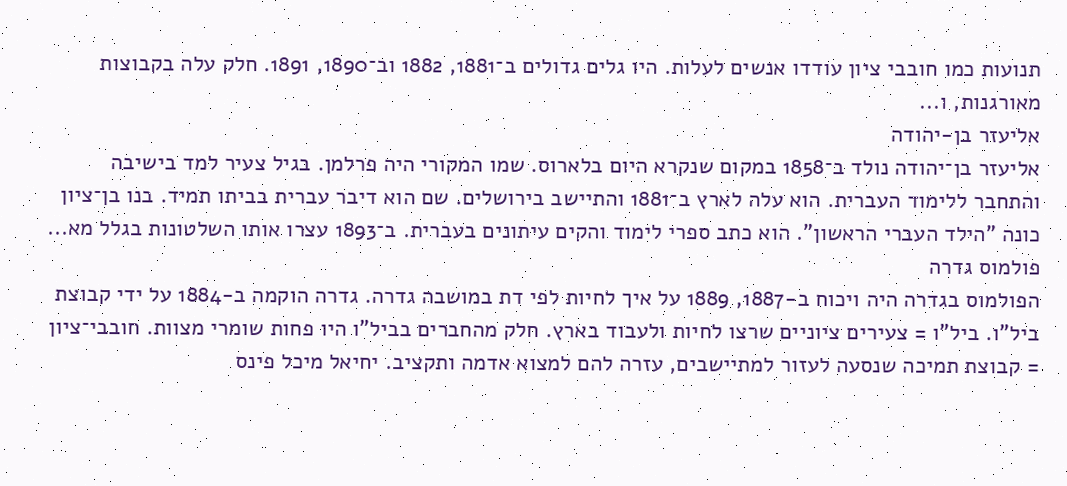תנועות כמו חובבי ציון עודדו אנשים לעלות. היו גלים גדולים ב־1881, 1882 וב־1890, 1891. חלק עלה בקבוצות מאורגנות, ו...
אליעזר בן-יהודה
אליעזר בן־יהודה נולד ב־1858 במקום שנקרא היום בלארוס. שמו המקורי היה פרלמן. בגיל צעיר למד בישיבה והתחבר ללימוד העברית. הוא עלה לארץ ב־1881 והתיישב בירושלים. שם הוא דיבר עברית בביתו תמיד. בנו בן־ציון כונה "הילד העברי הראשון". הוא כתב ספרי לימוד והקים עיתונים בעברית. ב־1893 עצרו אותו השלטונות בגלל מא...
פולמוס גדרה
הפולמוס בגדרה היה ויכוח ב-1887, 1889 על איך לחיות לפי דת במושבה גדרה. גדרה הוקמה ב-1884 על ידי קבוצת ביל"ו. ביל"ו = צעירים ציוניים שרצו לחיות ולעבוד בארץ. חלק מהחברים בביל"ו היו פחות שומרי מצוות. חובבי־ציון = קבוצת תמיכה שנסעה לעזור למתיישבים, עזרה להם למצוא אדמה ותקציב. יחיאל מיכל פינס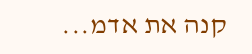קנה את אדמ...